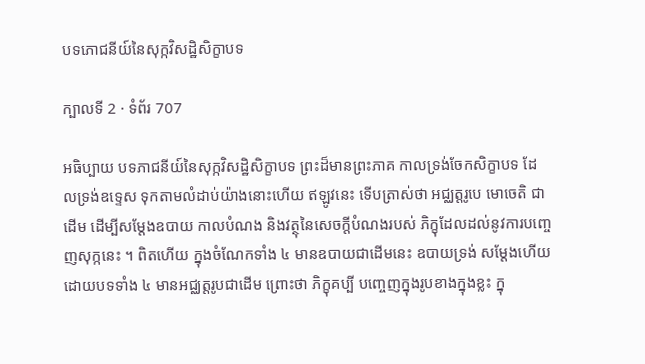បទភោជនីយ៍នៃសុក្កវិសដ្ឋិសិក្ខាបទ

ក្បាលទី 2 · ទំព័រ 707

អធិប្បាយ បទភាជនីយ៍នៃសុក្កវិសដ្ឋិសិក្ខាបទ ព្រះដ៏មានព្រះភាគ កាលទ្រង់ចែកសិក្ខាបទ ដែលទ្រង់ឧទ្ទេស ទុកតាមលំដាប់យ៉ាងនោះហើយ ឥឡូវនេះ ទើបត្រាស់ថា អជ្ឈត្តរូបេ មោចេតិ ជាដើម ដើម្បីសម្តែងឧបាយ កាលបំណង និងវត្ថុនៃសេចក្តីបំណងរបស់ ភិក្ខុដែលដល់នូវការបញ្ចេញសុក្កនេះ ។ ពិតហើយ ក្នុងចំណែកទាំង ៤ មានឧបាយជាដើមនេះ ឧបាយទ្រង់ សម្តែងហើយដោយបទទាំង ៤ មានអជ្ឈត្តរូបជាដើម ព្រោះថា ភិក្ខុគប្បី បញ្ចេញក្នុងរូបខាងក្នុងខ្លះ ក្នុ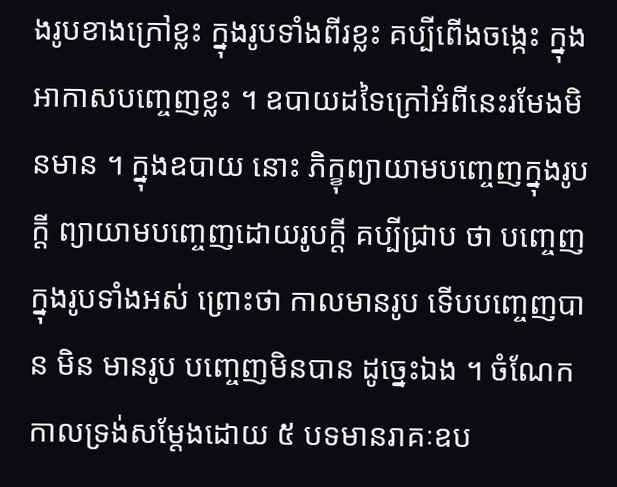ងរូបខាងក្រៅខ្លះ ក្នុងរូបទាំងពីរខ្លះ គប្បីពើងចង្កេះ ក្នុងអាកាសបញ្ចេញខ្លះ ។ ឧបាយដទៃក្រៅអំពីនេះរមែងមិនមាន ។ ក្នុងឧបាយ នោះ ភិក្ខុព្យាយាមបញ្ចេញក្នុងរូបក្តី ព្យាយាមបញ្ចេញដោយរូបក្តី គប្បីជ្រាប ថា បញ្ចេញក្នុងរូបទាំងអស់ ព្រោះថា កាលមានរូប ទើបបញ្ចេញបាន មិន មានរូប បញ្ចេញមិនបាន ដូច្នេះឯង ។ ចំណែកកាលទ្រង់សម្តែងដោយ ៥ បទមានរាគៈឧប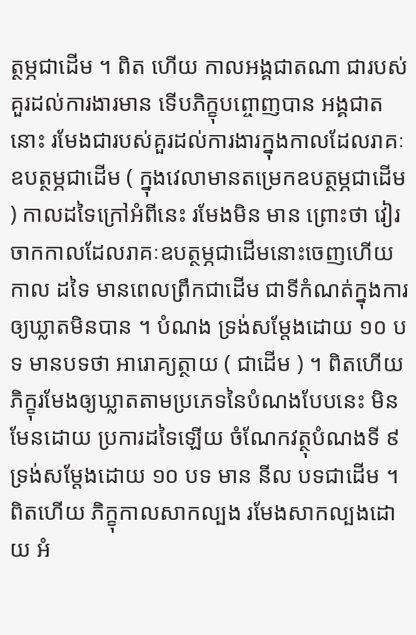ត្ថម្ភជាដើម ។ ពិត ហើយ កាលអង្គជាតណា ជារបស់គួរដល់ការងារមាន ទើបភិក្ខុបព្ចោញបាន អង្គជាតនោះ រមែងជារបស់គួរដល់ការងារក្នុងកាលដែលរាគៈឧបត្ថម្ភជាដើម ( ក្នុងវេលាមានតម្រេកឧបត្ថម្ភជាដើម ) កាលដទៃក្រៅអំពីនេះ រមែងមិន មាន ព្រោះថា វៀរចាកកាលដែលរាគៈឧបត្ថម្ភជាដើមនោះចេញហើយ កាល ដទៃ មានពេលព្រឹកជាដើម ជាទីកំណត់ក្នុងការឲ្យឃ្លាតមិនបាន ។ បំណង ទ្រង់សម្តែងដោយ ១០ បទ មានបទថា អារោគ្យត្ថាយ ( ជាដើម ) ។ ពិតហើយ ភិក្ខុរមែងឲ្យឃ្លាតតាមប្រភេទនៃបំណងបែបនេះ មិនមែនដោយ ប្រការដទៃឡើយ ចំណែកវត្ថុបំណងទី ៩ ទ្រង់សម្តែងដោយ ១០ បទ មាន នីល បទជាដើម ។ ពិតហើយ ភិក្ខុកាលសាកល្បង រមែងសាកល្បងដោយ អំ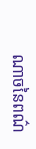ណាចនៃពណ៌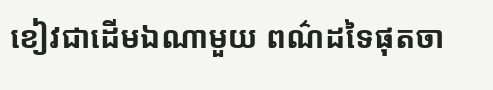ខៀវជាដើមឯណាមួយ ពណ៌ដទៃផុតចា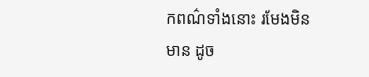កពណ៌ទាំងនោះ រមែងមិនមាន ដូច